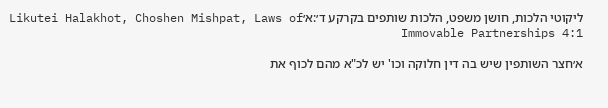ליקוטי הלכות, חושן משפט, הלכות שותפים בקרקע ד׳:א׳Likutei Halakhot, Choshen Mishpat, Laws of Immovable Partnerships 4:1

א׳חצר השותפין שיש בה דין חלוקה וכו' יש לכ"א מהם לכוף את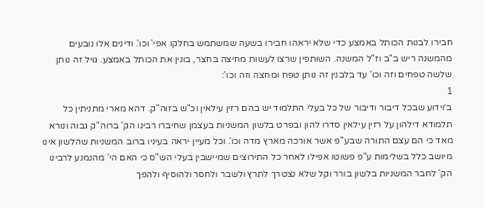חבירו לבנות הכותל באמצע כדי שלא יראהו חבירו בשעה שמשתמש בחלקו אפי' וכו'. ודינים אלו נובעים מהמשנה ריש ב"ב וז"ל המשנה. השותפין שרצו לעשות מחיצה בחצר, בונין את הכותל באמצע. גויל זה נותן שלשה טפחים וזה וכו' עד בלבנין זה נותן טפח ומחצה וזה וכו':
1
ב׳וידוע שבכל דיבור ודיבור של כל בעלי התלמוד יש בהם רזין עילאין וכ"ש בזוה"ק. דהא מארי מתניתין כל תלמודא דילהון על רזין עילאין סדרו להון ובפרט בלשון המשניות בעצמן שחיברו רבינו הק' ברוה"ק גבוה ונורא מאד כי הם עצם התורה שבע"פ אשר אורכה מארץ מדה וכו'. וכל מעיין יראה בעיניו ברוב המשניות שהלשון אינו מיושב כלל בשלימות ע"פ פשוטו אפילו לאחר כל התירוצים שמיישבין בעלי הש"ס כי האם הי' מהנמנע לרבינו הק' לחבר המשניות בלשון בורר וקל שלא נצטרך לתרץ ולשבר ולחסר ולהוסיף ולהפך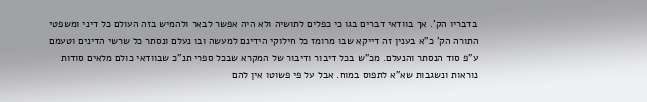בדבריו הק'. אך בוודאי דברים בגו כי כפלים לתושיה ולא היה אפשר לבאר ולהמיש בזה העולם כל דיני ומשפטי התורה הק' כ"א בענין זה דייקא שבו מרומז כל חילוקי הידינם למעשה ובו נעלם ונסתר כל שרשי הדינים וטעמם ע"פ סוד הנסתר והנעלם. מכ"ש בכל דיבור ודיבור של המקרא שבכל ספרי תנ"כ שבוודאי כולם מלאים סודות נוראות ונשגבות שא"א לתפוס במוח. אבל על פי פשוטו אין להם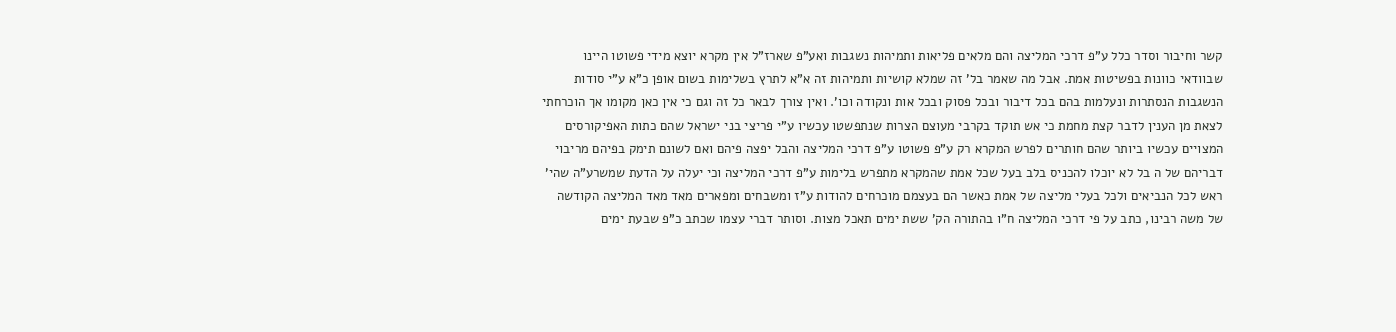קשר וחיבור וסדר כלל ע"פ דרכי המליצה והם מלאים פליאות ותמיהות נשגבות ואע"פ שארז"ל אין מקרא יוצא מידי פשוטו היינו שבוודאי כוונות בפשיטות אמת. אבל מה שאמר בל' זה שמלא קושיות ותמיהות זה א"א לתרץ בשלימות בשום אופן כ"א ע"י סודות הנשגבות הנסתרות ונעלמות בהם בכל דיבור ובכל פסוק ובכל אות ונקודה וכו'. ואין צורך לבאר כל זה וגם כי אין כאן מקומו אך הוכרחתי לצאת מן הענין לדבר קצת מחמת כי אש תוקד בקרבי מעוצם הצרות שנתפשטו עכשיו ע"י פריצי בני ישראל שהם כתות האפיקורסים המצויים עכשיו ביותר שהם חותרים לפרש המקרא רק ע"פ פשוטו ע"פ דרכי המליצה והבל יפצה פיהם ואם לשונם תימק בפיהם מריבוי דבריהם של ה בל לא יוכלו להכניס בלב בעל שכל אמת שהמקרא מתפרש בלימות ע"פ דרכי המליצה וכי יעלה על הדעת שמשרע"ה שהי' ראש לכל הנביאים ולכל בעלי מליצה של אמת כאשר הם בעצמם מוכרחים להודות ע"ז ומשבחים ומפארים מאד מאד המליצה הקודשה של משה רבינו, כתב על פי דרכי המליצה ח"ו בהתורה הק' ששת ימים תאכל מצות. וסותר דברי עצמו שכתב כ"פ שבעת ימים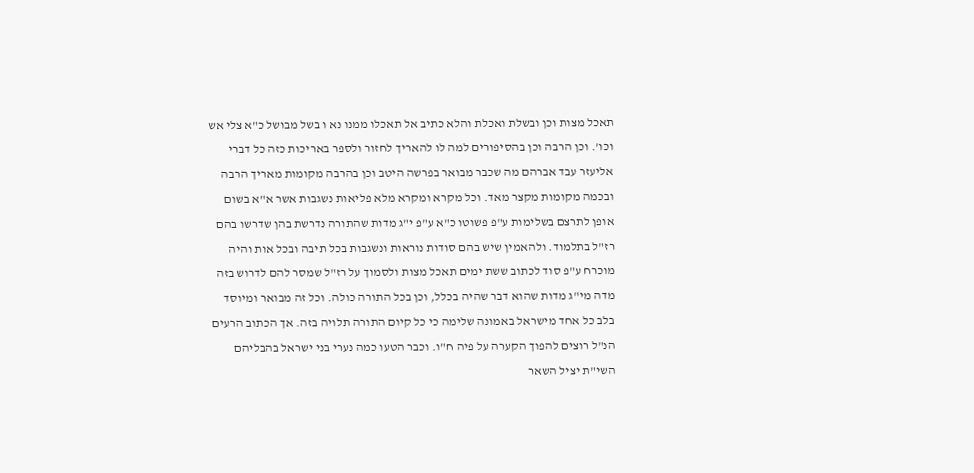תאכל מצות וכן ובשלת ואכלת והלא כתיב אל תאכלו ממנו נא ו בשל מבושל כ"א צלי אש וכו'. וכן הרבה וכן בהסיפורים למה לו להאריך לחזור ולספר באריכות כזה כל דברי אליעזר עבד אברהם מה שכבר מבואר בפרשה היטב וכן בהרבה מקומות מאריך הרבה ובכמה מקומות מקצר מאד. וכל מקרא ומקרא מלא פליאות נשגבות אשר א"א בשום אופן לתרצם בשלימות ע"פ פשוטו כ"א ע"פ י"ג מדות שהתורה נדרשת בהן שדרשו בהם רז"ל בתלמוד. ולהאמין שיש בהם סודות נוראות ונשגבות בכל תיבה ובכל אות והיה מוכרח ע"פ סוד לכתוב ששת ימים תאכל מצות ולסמוך על רז"ל שמסר להם לדרוש בזה מדה מי"ג מדות שהוא דבר שהיה בכלל, וכן בכל התורה כולה. וכל זה מבואר ומיוסד בלב כל אחד מישראל באמונה שלימה כי כל קיום התורה תלויה בזה. אך הכתוב הרעים הנ"ל רוצים להפוך הקערה על פיה ח"ו. וכבר הטעו כמה נערי בני ישראל בהבליהם השי"ת יציל השאר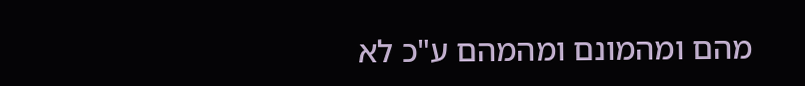מהם ומהמונם ומהמהם ע"כ לא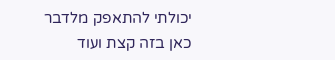יכולתי להתאפק מלדבר כאן בזה קצת ועוד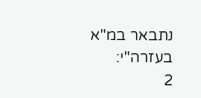נתבאר במ"א בעזרה"י:
2